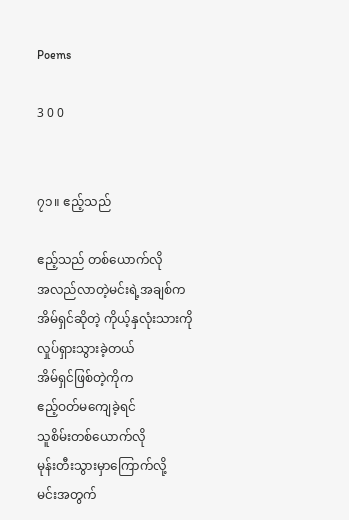Poems

3 0 0


၇၁။ ဧည့်သည်

ဧည့်သည် တစ်ယောက်လို
အလည်လာတဲ့မင်းရဲ့အချစ်က
အိမ်ရှင်ဆိုတဲ့ ကိုယ့်နှလုံးသားကို
လှုပ်ရှားသွားခဲ့တယ်
အိမ်ရှင်ဖြစ်တဲ့ကိုက
ဧည့်ဝတ်မကျေခဲ့ရင်
သူစိမ်းတစ်ယောက်လို
မုန်းတီးသွားမှာကြောက်လို့
မင်းအတွက်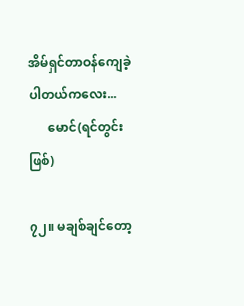အိမ်ရှင်တာဝန်ကျေခဲ့ပါတယ်ကလေး...
      မောင်(ရင်တွင်းဖြစ်)

၇၂။ မချစ်ချင်တော့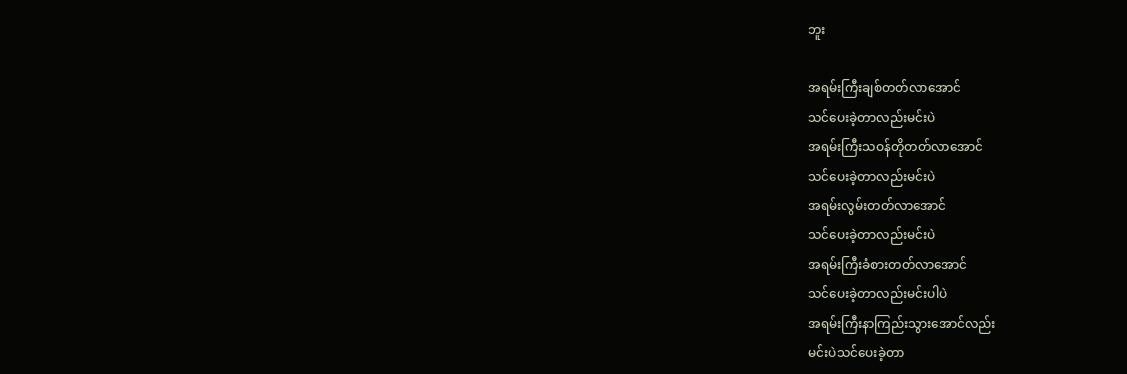ဘူး

အရမ်းကြီးချစ်တတ်လာအောင်
သင်ပေးခဲ့တာလည်းမင်းပဲ
အရမ်းကြီးသဝန်တိုတတ်လာအောင်
သင်ပေးခဲ့တာလည်းမင်းပဲ
အရမ်းလွမ်းတတ်လာအောင်
သင်ပေးခဲ့တာလည်းမင်းပဲ
အရမ်းကြီးခံစားတတ်လာအောင်
သင်ပေးခဲ့တာလည်းမင်းပါပဲ
အရမ်းကြီးနာကြည်းသွားအောင်လည်း
မင်းပဲသင်ပေးခဲ့တာ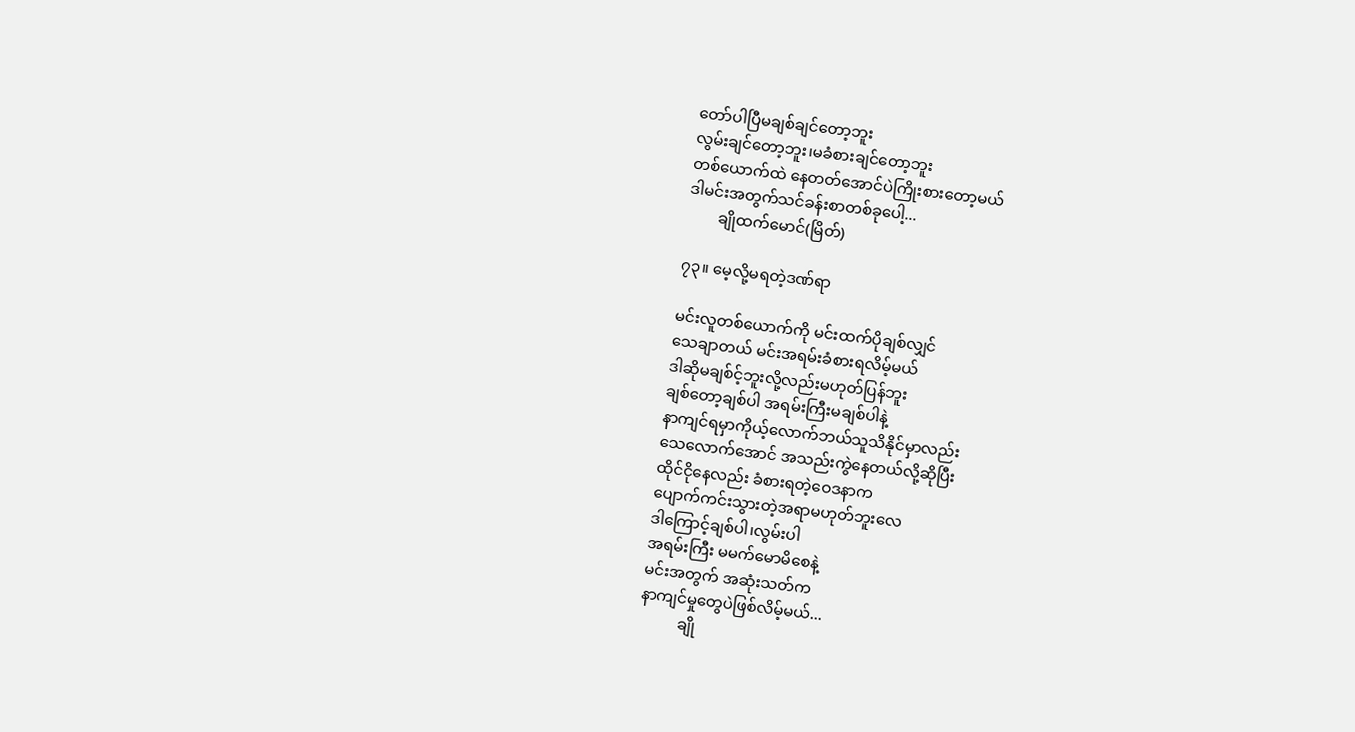တော်ပါပြီမချစ်ချင်တော့ဘူး
လွမ်းချင်တော့ဘူး၊မခံစားချင်တော့ဘူး
တစ်ယောက်ထဲ နေတတ်အောင်ပဲကြိုးစားတော့မယ်
ဒါမင်းအတွက်သင်ခန်းစာတစ်ခုပေါ့...
        ချိုထက်မောင်(မြိတ်)

၇၃။ မေ့လို့မရတဲ့ဒဏ်ရာ

မင်းလူတစ်ယောက်ကို မင်းထက်ပိုချစ်လျှင်
သေချာတယ် မင်းအရမ်းခံစားရလိမ့်မယ်
ဒါဆိုမချစ်င့်ဘူးလို့လည်းမဟုတ်ပြန်ဘူး
ချစ်တော့ချစ်ပါ အရမ်းကြီးမချစ်ပါနဲ့
နာကျင်ရမှာကိုယ့်လောက်ဘယ်သူသိနိုင်မှာလည်း
သေလောက်အောင် အသည်းကွဲနေတယ်လို့ဆိုပြီး
ထိုင်ငိုနေလည်း ခံစားရတဲ့ဝေဒနာက
ပျောက်ကင်းသွားတဲ့အရာမဟုတ်ဘူးလေ
ဒါကြောင့်ချစ်ပါ၊လွမ်းပါ
အရမ်းကြီး မမက်မောမိစေနဲ့
မင်းအတွက် အဆုံးသတ်က
နာကျင်မှုတွေပဲဖြစ်လိမ့်မယ်...
          ချို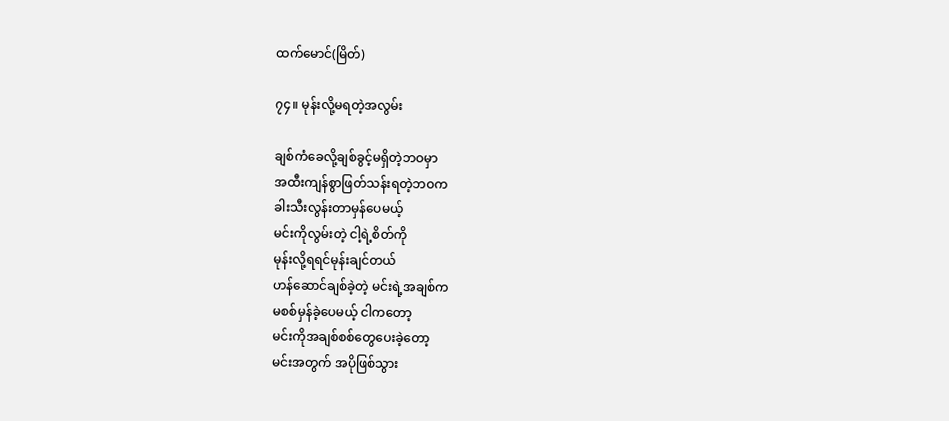ထက်မောင်(မြိတ်)

၇၄။ မုန်းလို့မရတဲ့အလွမ်း

ချစ်ကံခေလို့ချစ်ခွင့်မရှိတဲ့ဘဝမှာ
အထီးကျန်စွာဖြတ်သန်းရတဲ့ဘဝက
ခါးသီးလွန်းတာမှန်ပေမယ့်
မင်းကိုလွမ်းတဲ့ ငါ့ရဲ့စိတ်ကို
မုန်းလို့ရရင်မုန်းချင်တယ်
ဟန်ဆောင်ချစ်ခဲ့တဲ့ မင်းရဲ့အချစ်က
မစစ်မှန်ခဲ့ပေမယ့် ငါကတော့
မင်းကိုအချစ်စစ်တွေပေးခဲ့တော့
မင်းအတွက် အပိုဖြစ်သွား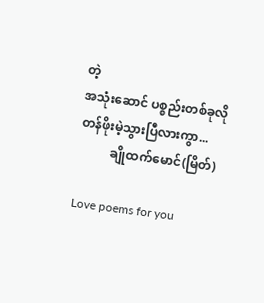တဲ့
အသုံးဆောင် ပစ္စည်းတစ်ခုလို
တန်ဖိုးမဲ့သွားပြီလားကွာ...
          ချိုထက်မောင်(မြိတ်)

Love poems for you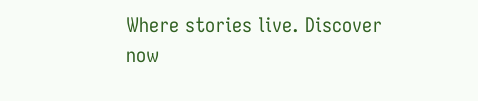Where stories live. Discover now